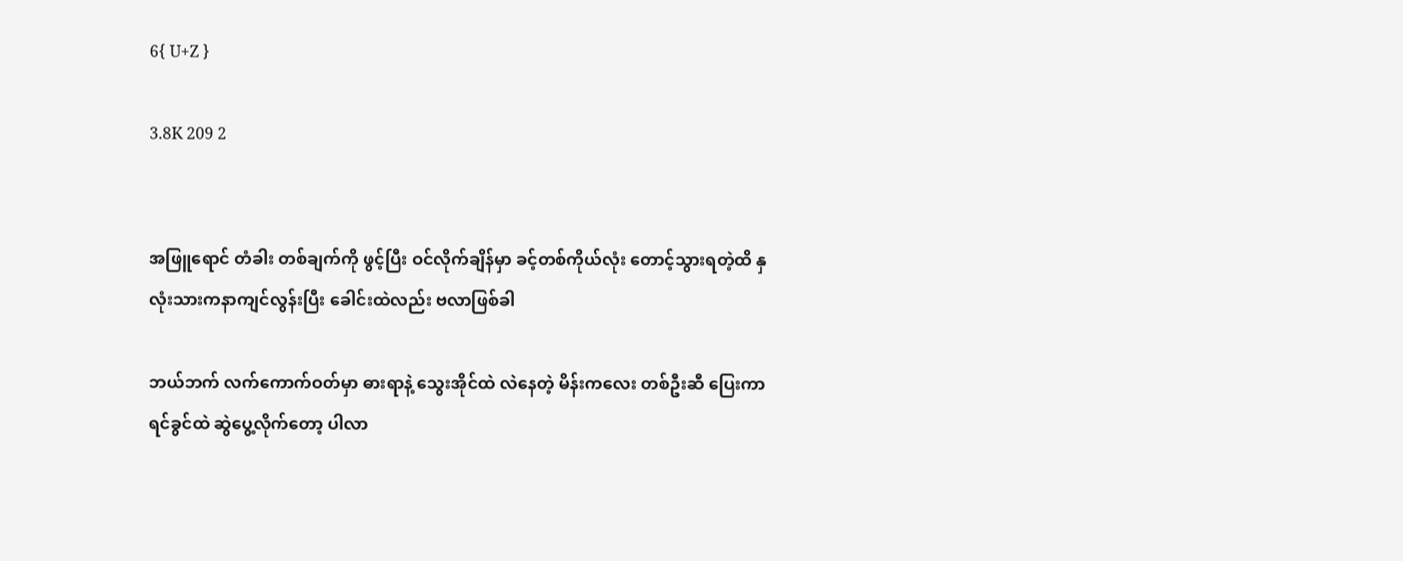6{ U+Z }

3.8K 209 2


အဖြူရောင် တံခါး တစ်ချက်ကို ဖွင့်ပြီး ဝင်လိုက်ချိန်မှာ ခင့်တစ်ကိုယ်လုံး တောင့်သွားရတဲ့ထိ နှလုံးသားကနာကျင်လွန်းပြီး ခေါင်းထဲလည်း ဗလာဖြစ်ခါ

ဘယ်ဘက် လက်ကောက်ဝတ်မှာ ဓားရာနဲ့ သွေးအိုင်ထဲ လဲနေတဲ့ မိန်းကလေး တစ်ဦးဆီ ပြေးကာ ရင်ခွင်ထဲ ဆွဲပွေ့လိုက်တော့ ပါလာ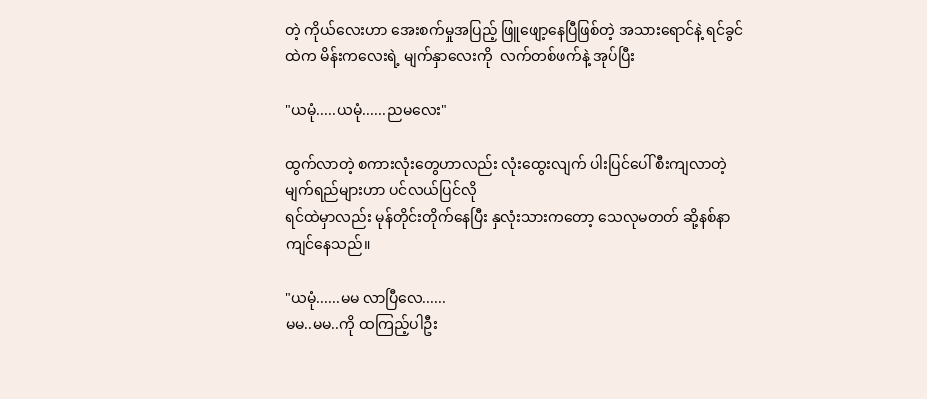တဲ့ ကိုယ်လေးဟာ အေးစက်မှုအပြည့် ဖြူဖျော့နေပြီဖြစ်တဲ့ အသားရောင်နဲ့ ရင်ခွင်ထဲက မိန်းကလေးရဲ့ မျက်နှာလေးကို  လက်တစ်ဖက်နဲ့ အုပ်ပြီး

"ယမုံ.....ယမုံ......ညမလေး"

ထွက်လာတဲ့ စကားလုံးတွေဟာလည်း လုံးထွေးလျက် ပါးပြင်ပေါ် စီးကျလာတဲ့ မျက်ရည်များဟာ ပင်လယ်ပြင်လို
ရင်ထဲမှာလည်း မုန်တိုင်းတိုက်နေပြီး နှလုံးသားကတော့ သေလုမတတ် ဆို့နစ်နာကျင်နေသည်။

"ယမုံ......မမ လာပြီလေ......
မမ..မမ..ကို ထကြည့်ပါဦး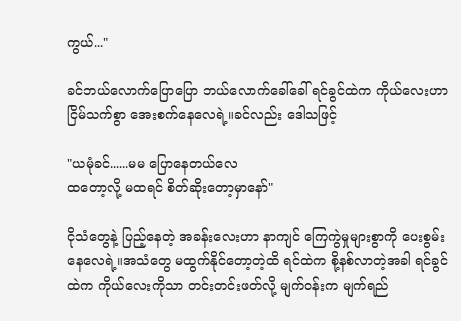ကွယ်..."

ခင်ဘယ်လောက်ပြောပြော ဘယ်လောက်ခေါ်ခေါ် ရင်ခွင်ထဲက ကိုယ်လေးဟာ ငြိမ်သက်စွာ အေးစက်နေလေရဲ့။ခင်လည်း ဒေါသဖြင့်

"ယမုံခင်......မမ ပြောနေတယ်လေ
ထတော့လို့ မထရင် စိတ်ဆိုးတော့မှာနော်"

ငိုသံတွေနဲ့ ပြည့်နေတဲ့ အခန်းလေးဟာ နာကျင် ကြေကွဲမှုများစွာကို ပေးစွမ်းနေလေရဲ့။အသံတွေ မထွက်နိုင်တော့တဲ့ထိ ရင်ထဲက စို့နစ်လာတဲ့အခါ ရင်ခွင်ထဲက ကိုယ်လေးကိုသာ တင်းတင်းဖတ်လို့ မျက်ဝန်းက မျက်ရည်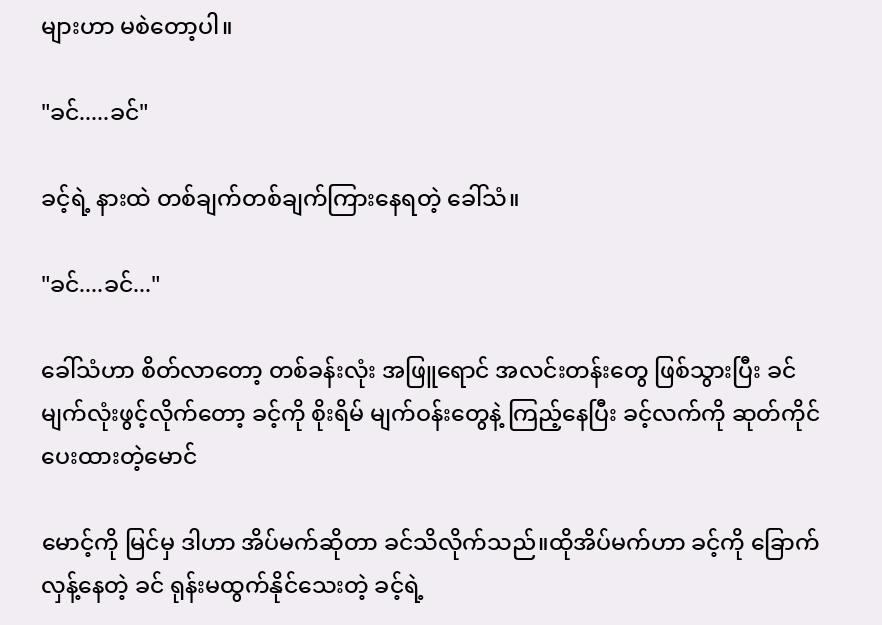များဟာ မစဲတော့ပါ။

"ခင်.....ခင်"

ခင့်ရဲ့ နားထဲ တစ်ချက်တစ်ချက်ကြားနေရတဲ့ ခေါ်သံ။

"ခင်....ခင်..."

ခေါ်သံဟာ စိတ်လာတော့ တစ်ခန်းလုံး အဖြူရောင် အလင်းတန်းတွေ ဖြစ်သွားပြီး ခင်မျက်လုံးဖွင့်လိုက်တော့ ခင့်ကို စိုးရိမ် မျက်ဝန်းတွေနဲ့ ကြည့်နေပြီး ခင့်လက်ကို ဆုတ်ကိုင်ပေးထားတဲ့မောင်

မောင့်ကို မြင်မှ ဒါဟာ အိပ်မက်ဆိုတာ ခင်သိလိုက်သည်။ထိုအိပ်မက်ဟာ ခင့်ကို ခြောက်လှန့်နေတဲ့ ခင် ရုန်းမထွက်နိုင်သေးတဲ့ ခင့်ရဲ့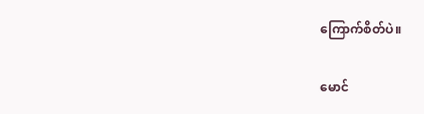ကြောက်စိတ်ပဲ။

မောင်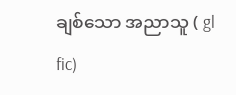ချစ်သော အညာသူ ( gl fic)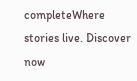completeWhere stories live. Discover now